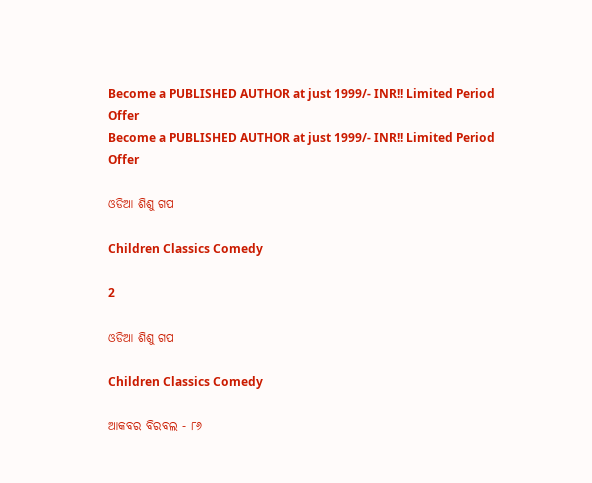Become a PUBLISHED AUTHOR at just 1999/- INR!! Limited Period Offer
Become a PUBLISHED AUTHOR at just 1999/- INR!! Limited Period Offer

ଓଡିଆ ଶିଶୁ ଗପ

Children Classics Comedy

2

ଓଡିଆ ଶିଶୁ ଗପ

Children Classics Comedy

ଆକବର ବିରବଲ - ୮୬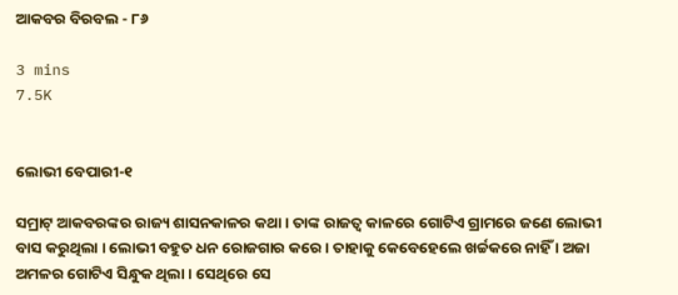ଆକବର ବିରବଲ - ୮୬

3 mins
7.5K


ଲୋଭୀ ବେପାରୀ-୧

ସମ୍ରାଟ୍ ଆକବରଙ୍କର ରାଜ୍ୟ ଶାସନକାଳର କଥା । ତାଙ୍କ ରାଜତ୍ୱ କାଳରେ ଗୋଟିଏ ଗ୍ରାମରେ ଜଣେ ଲୋଭୀ ବାସ କରୁଥିଲା । ଲୋଭୀ ବହୁତ ଧନ ରୋଜଗାର କରେ । ତାହାକୁ କେବେହେଲେ ଖର୍ଚ୍ଚକରେ ନାହିଁ । ଅଜା ଅମଳର ଗୋଟିଏ ସିନ୍ଧୁକ ଥିଲା । ସେଥିରେ ସେ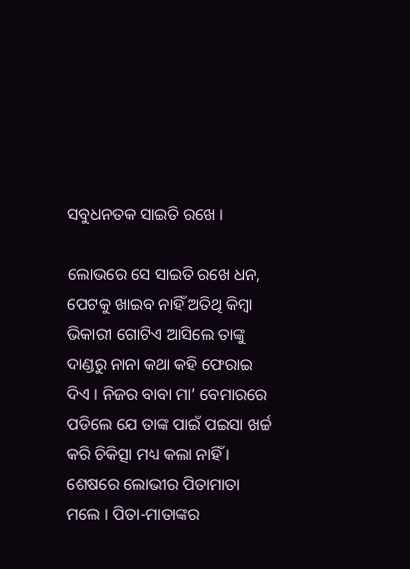ସବୁଧନତକ ସାଇତି ରଖେ ।

ଲୋଭରେ ସେ ସାଇତି ରଖେ ଧନ, ପେଟକୁ ଖାଇବ ନାହିଁ ଅତିଥି କିମ୍ବା ଭିକାରୀ ଗୋଟିଏ ଆସିଲେ ତାଙ୍କୁ ଦାଣ୍ଡରୁ ନାନା କଥା କହି ଫେରାଇ ଦିଏ । ନିଜର ବାବା ମା’ ବେମାରରେ ପଡିଲେ ଯେ ତାଙ୍କ ପାଇଁ ପଇସା ଖର୍ଚ୍ଚ କରି ଚିକିତ୍ସା ମଧ୍ୟ କଲା ନାହିଁ । ଶେଷରେ ଲୋଭୀର ପିତାମାତା ମଲେ । ପିତା-ମାତାଙ୍କର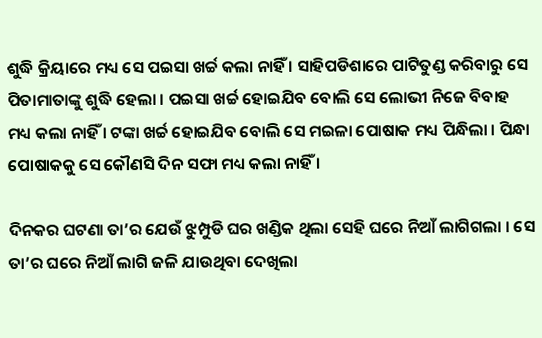ଶୁଦ୍ଧି କ୍ରିୟାରେ ମଧ୍ୟ ସେ ପଇସା ଖର୍ଚ୍ଚ କଲା ନାହିଁ । ସାହିପଡିଶାରେ ପାଟିତୁଣ୍ଡ କରିବାରୁ ସେ ପିତାମାତାଙ୍କୁ ଶୁଦ୍ଧି ହେଲା । ପଇସା ଖର୍ଚ୍ଚ ହୋଇଯିବ ବୋଲି ସେ ଲୋଭୀ ନିଜେ ବିବାହ ମଧ୍ୟ କଲା ନାହିଁ । ଟଙ୍କା ଖର୍ଚ୍ଚ ହୋଇଯିବ ବୋଲି ସେ ମଇଳା ପୋଷାକ ମଧ୍ୟ ପିନ୍ଧିଲା । ପିନ୍ଧା ପୋଷାକକୁ ସେ କୌଣସି ଦିନ ସଫା ମଧ୍ୟ କଲା ନାହିଁ ।

ଦିନକର ଘଟଣା ତା’ର ଯେଉଁ ଝୁମ୍ପୁଡି ଘର ଖଣ୍ଡିକ ଥିଲା ସେହି ଘରେ ନିଆଁ ଲାଗିଗଲା । ସେ ତା’ର ଘରେ ନିଆଁ ଲାଗି ଜଳି ଯାଉଥିବା ଦେଖିଲା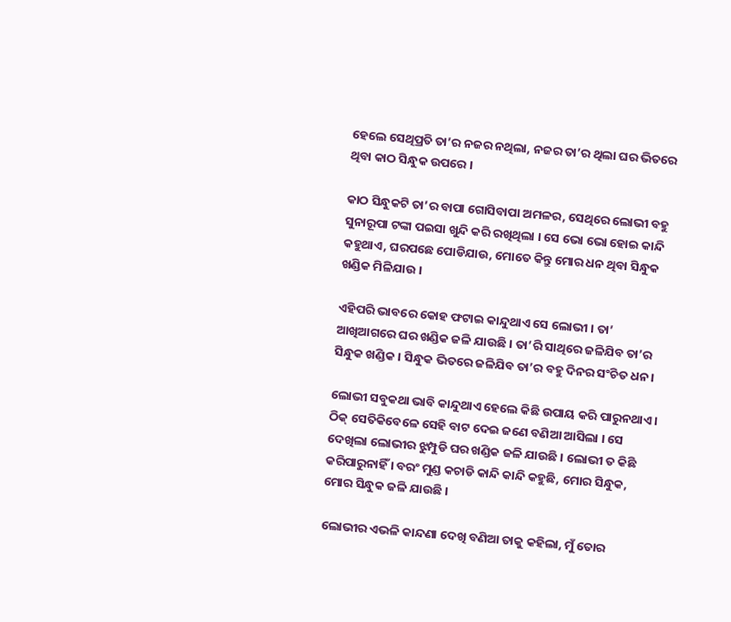ହେଲେ ସେଥିପ୍ରତି ତା’ର ନଜର ନଥିଲା, ନଜର ତା’ର ଥିଲା ଘର ଭିତରେ ଥିବା କାଠ ସିନ୍ଧୁକ ଉପରେ ।

କାଠ ସିନ୍ଧୁକଟି ତା’ର ବାପା ଗୋସିବାପା ଅମଳର, ସେଥିରେ ଲୋଭୀ ବହୁ ସୁନାରୂପା ଟଙ୍କା ପଇସା ଖୁନ୍ଦି କରି ରଖିଥିଲା । ସେ ଭୋ ଭୋ ହୋଇ କାନ୍ଦି କହୁଥାଏ, ଘରପଛେ ପୋଡିଯାଉ, ମୋତେ କିନ୍ତୁ ମୋର ଧନ ଥିବା ସିନ୍ଧୁକ ଖଣ୍ଡିକ ମିଳିଯାଉ ।

ଏହିପରି ଭାବରେ କୋହ ଫଟାଇ କାନ୍ଦୁଥାଏ ସେ ଲୋଭୀ । ତା’ ଆଖିଆଗରେ ଘର ଖଣ୍ଡିକ ଜଳି ଯାଉଛି । ତା’ରି ସାଥିରେ ଜଳିଯିବ ତା’ର ସିନ୍ଧୁକ ଖଣ୍ଡିକ । ସିନ୍ଧୁକ ଭିତରେ ଜଳିଯିବ ତା’ର ବହୁ ଦିନର ସଂଚିତ ଧନ ।

ଲୋଭୀ ସବୁକଥା ଭାବି କାନ୍ଦୁଥାଏ ହେଲେ କିଛି ଉପାୟ କରି ପାରୁନଥାଏ । ଠିକ୍ ସେତିକିବେଳେ ସେହି ବାଟ ଦେଇ ଜଣେ ବଣିଆ ଆସିଲା । ସେ ଦେଖିଲା ଲୋଭୀର ଝୁମ୍ପୁଡି ଘର ଖଣ୍ଡିକ ଜଳି ଯାଉଛି । ଲୋଭୀ ତ କିଛି କରିପାରୁନାହିଁ । ବରଂ ମୁଣ୍ଡ କଚାଡି କାନ୍ଦି କାନ୍ଦି କହୁଛି, ମୋର ସିନ୍ଧୁକ, ମୋର ସିନ୍ଧୁକ ଜଳି ଯାଉଛି ।

ଲୋଭୀର ଏଭଳି କାନ୍ଦଣା ଦେଖି ବଣିଆ ତାକୁ କହିଲା, ମୁଁ ତୋର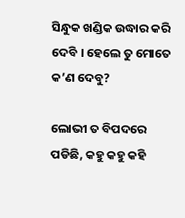ସିନ୍ଧୁକ ଖଣ୍ଡିକ ଉଦ୍ଧାର କରି ଦେବି । ହେଲେ ତୁ ମୋତେ କ’ଣ ଦେବୁ?

ଲୋଭୀ ତ ବିପଦରେ ପଡିଛି, କହୁ କହୁ କହି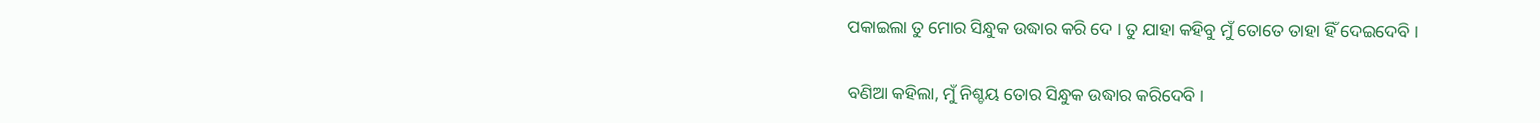ପକାଇଲା ତୁ ମୋର ସିନ୍ଧୁକ ଉଦ୍ଧାର କରି ଦେ । ତୁ ଯାହା କହିବୁ ମୁଁ ତୋତେ ତାହା ହିଁ ଦେଇଦେବି ।

ବଣିଆ କହିଲା, ମୁଁ ନିଶ୍ଚୟ ତୋର ସିନ୍ଧୁକ ଉଦ୍ଧାର କରିଦେବି ।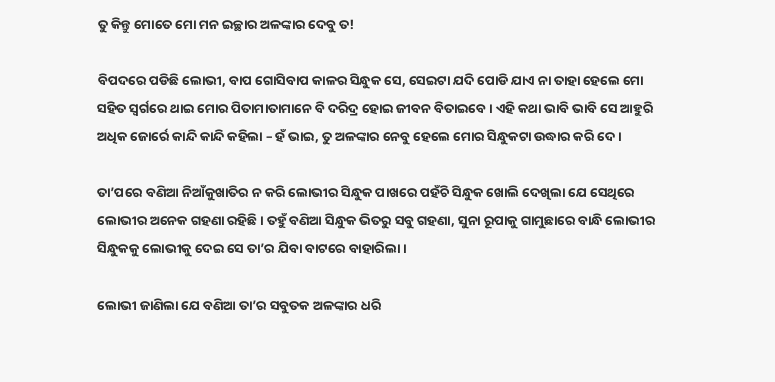ତୁ କିନ୍ତୁ ମୋତେ ମୋ ମନ ଇଚ୍ଛାର ଅଳଙ୍କାର ଦେବୁ ତ!

ବିପଦରେ ପଡିଛି ଲୋଭୀ, ବାପ ଗୋସିବାପ କାଳର ସିନ୍ଧୁକ ସେ, ସେଇଟା ଯଦି ପୋଡି ଯାଏ ନା ତାହା ହେଲେ ମୋ ସହିତ ସ୍ୱର୍ଗରେ ଥାଇ ମୋର ପିତାମାତାମାନେ ବି ଦରିଦ୍ର ହୋଇ ଜୀବନ ବିତାଇବେ । ଏହି କଥା ଭାବି ଭାବି ସେ ଆହୁରି ଅଧିକ ଜୋର୍ରେ କାନ୍ଦି କାନ୍ଦି କହିଲା – ହଁ ଭାଇ, ତୁ ଅଳଙ୍କାର ନେବୁ ହେଲେ ମୋର ସିନ୍ଧୁକଟା ଉଦ୍ଧାର କରି ଦେ ।

ତା’ପରେ ବଣିଆ ନିଆଁକୁଖାତିର ନ କରି ଲୋଭୀର ସିନ୍ଧୁକ ପାଖରେ ପହଁଚି ସିନ୍ଧୁକ ଖୋଲି ଦେଖିଲା ଯେ ସେଥିରେ ଲୋଭୀର ଅନେକ ଗହଣା ରହିଛି । ତହୁଁ ବଣିଆ ସିନ୍ଧୁକ ଭିତରୁ ସବୁ ଗହଣା, ସୁନା ରୂପାକୁ ଗାମୁଛାରେ ବାନ୍ଧି ଲୋଭୀର ସିନ୍ଧୁକକୁ ଲୋଭୀକୁ ଦେଇ ସେ ତା’ର ଯିବା ବାଟରେ ବାହାରିଲା ।

ଲୋଭୀ ଜାଣିଲା ଯେ ବଣିଆ ତା’ର ସବୁତକ ଅଳଙ୍କାର ଧରି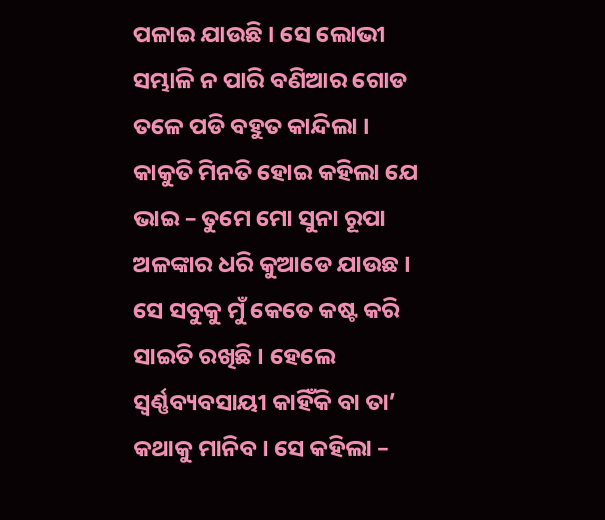ପଳାଇ ଯାଉଛି । ସେ ଲୋଭୀ ସମ୍ଭାଳି ନ ପାରି ବଣିଆର ଗୋଡ ତଳେ ପଡି ବହୁତ କାନ୍ଦିଲା । କାକୁତି ମିନତି ହୋଇ କହିଲା ଯେ ଭାଇ – ତୁମେ ମୋ ସୁନା ରୂପା ଅଳଙ୍କାର ଧରି କୁଆଡେ ଯାଉଛ । ସେ ସବୁକୁ ମୁଁ କେତେ କଷ୍ଟ କରି ସାଇତି ରଖିଛି । ହେଲେ ସ୍ୱର୍ଣ୍ଣବ୍ୟବସାୟୀ କାହିଁକି ବା ତା’ କଥାକୁ ମାନିବ । ସେ କହିଲା –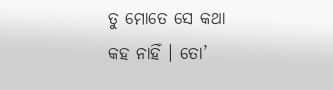ତୁ ମୋତେ ସେ କଥା କହ ନାହିଁ । ତୋ’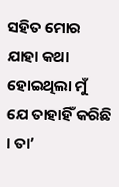ସହିତ ମୋର ଯାହା କଥା ହୋଇଥିଲା ମୁଁ ଯେ ତାହାହିଁ କରିଛି । ତା’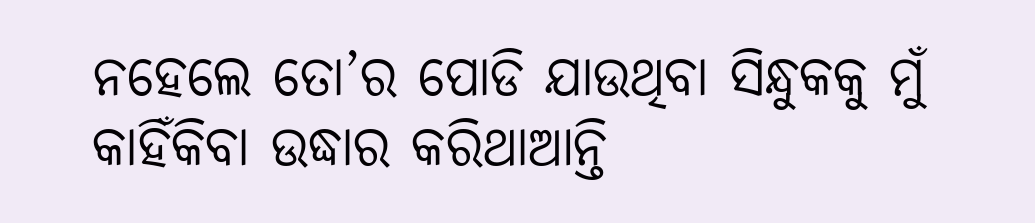ନହେଲେ ତୋ’ର ପୋଡି ଯାଉଥିବା ସିନ୍ଧୁକକୁ ମୁଁ କାହିଁକିବା ଉଦ୍ଧାର କରିଥାଆନ୍ତି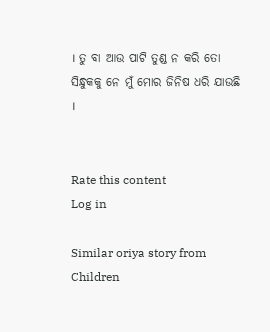। ତୁ ବା ଆଉ ପାଟି ତୁଣ୍ଡ ନ କରି ତୋ ସିନ୍ଧୁକକୁ ନେ ମୁଁ ମୋର ଜିନିଷ ଧରି ଯାଉଛି ।


Rate this content
Log in

Similar oriya story from Children